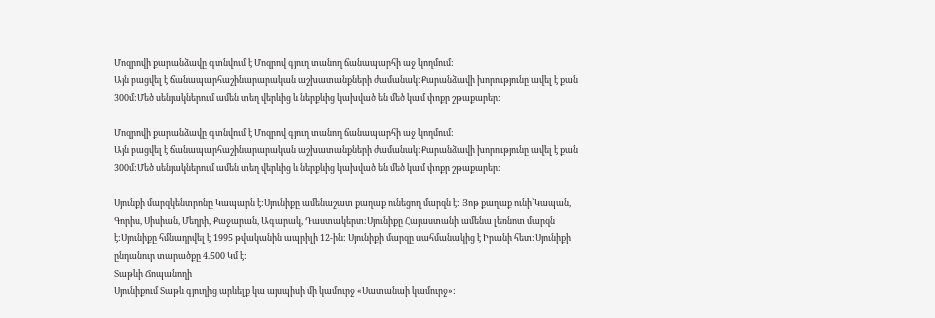Մոզրովի քարանձավը գտնվում է Մոզրով գյուղ տանող ճանապարհի աջ կողմում:
Այն բացվել է ճանապարհաշինարարական աշխատանքների ժամանակ:Քարանձավի խորությունը ավել է քան 300մ:Մեծ սենյակներում ամեն տեղ վերևից և ներքևից կախված են մեծ կամ փոքր շթաքարեր:

Մոզրովի քարանձավը գտնվում է Մոզրով գյուղ տանող ճանապարհի աջ կողմում:
Այն բացվել է ճանապարհաշինարարական աշխատանքների ժամանակ:Քարանձավի խորությունը ավել է քան 300մ:Մեծ սենյակներում ամեն տեղ վերևից և ներքևից կախված են մեծ կամ փոքր շթաքարեր:

Սյունքի մարզկենտրոնը Կապարն է:Սյունիքը ամենաշատ քաղաք ունեցող մարզն է: Յոթ քաղաք ունի՝Կապան, Գորիս, Սիսիան, Մեղրի, Քաջարան, Ագարակ, Դաստակերտ:Սյունիքը Հայաստանի ամենա լեռնոտ մարզն է:Սյունիքը հմնադրվել է 1995 թվականին ապրիլի 12-ին: Սյունիքի մարզը սահմանակից է Իրանի հետ:Սյունիքի ընդանուր տարածքը 4.500 Կմ է:
Տաթևի Ճոպանողի
Սյունիքում Տաթև գյուղից արևելք կա այսպիսի մի կամուրջ «Սատանաի կամուրջ»: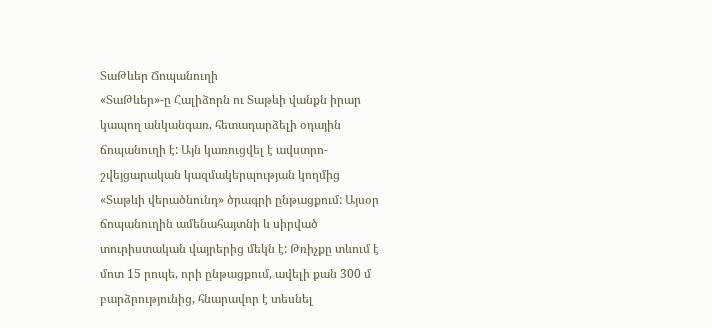ՏաԹևեր Ճոպանուղի
«ՏաԹևեր»-ը Հալիձորն ու Տաթևի վանքն իրար կապող անկանգառ, հետադարձելի օդային ճոպանուղի է: Այն կառուցվել է ավստրո-շվեյցարական կազմակերպության կողմից «Տաթևի վերածնունդ» ծրագրի ընթացքում: Այսօր ճոպանուղին ամենահայտնի և սիրված տուրիստական վայրերից մեկն է: Թռիչքը տևում է մոտ 15 րոպե, որի ընթացքում, ավելի քան 300 մ բարձրությունից, հնարավոր է տեսնել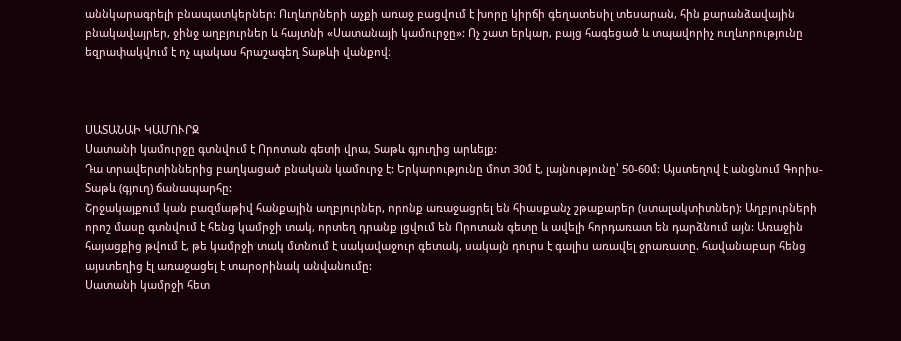աննկարագրելի բնապատկերներ: Ուղևորների աչքի առաջ բացվում է խորը կիրճի գեղատեսիլ տեսարան, հին քարանձավային բնակավայրեր, ջինջ աղբյուրներ և հայտնի «Սատանայի կամուրջը»: Ոչ շատ երկար, բայց հագեցած և տպավորիչ ուղևորությունը եզրափակվում է ոչ պակաս հրաշագեղ Տաթևի վանքով։



ՍԱՏԱՆԱԻ ԿԱՄՈՒՐՋ
Սատանի կամուրջը գտնվում է Որոտան գետի վրա, Տաթև գյուղից արևելք:
Դա տրավերտիններից բաղկացած բնական կամուրջ է: Երկարությունը մոտ 30մ է, լայնությունը՝ 50-60մ: Այստեղով է անցնում Գորիս-Տաթև (գյուղ) ճանապարհը:
Շրջակայքում կան բազմաթիվ հանքային աղբյուրներ, որոնք առաջացրել են հիասքանչ շթաքարեր (ստալակտիտներ): Աղբյուրների որոշ մասը գտնվում է հենց կամրջի տակ, որտեղ դրանք լցվում են Որոտան գետը և ավելի հորդառատ են դարձնում այն: Առաջին հայացքից թվում է, թե կամրջի տակ մտնում է սակավաջուր գետակ, սակայն դուրս է գալիս առավել ջրառատը. հավանաբար հենց այստեղից էլ առաջացել է տարօրինակ անվանումը:
Սատանի կամրջի հետ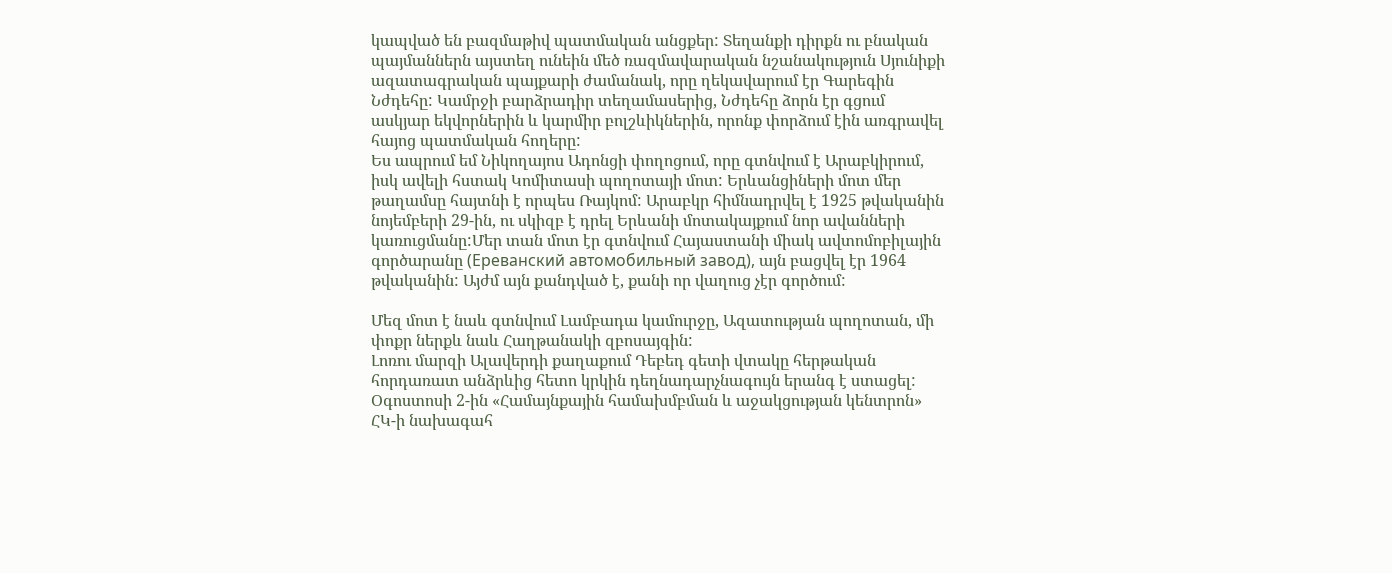կապված են բազմաթիվ պատմական անցքեր: Տեղանքի դիրքն ու բնական պայմաններն այստեղ ունեին մեծ ռազմավարական նշանակություն Սյունիքի ազատագրական պայքարի ժամանակ, որը ղեկավարում էր Գարեգին Նժդեհը: Կամրջի բարձրադիր տեղամասերից, Նժդեհը ձորն էր գցում ասկյար եկվորներին և կարմիր բոլշևիկներին, որոնք փորձում էին առգրավել հայոց պատմական հողերը:
Ես ապրում եմ Նիկողայոս Ադոնցի փողոցում, որը գտնվում է Արաբկիրում, իսկ ավելի հստակ Կոմիտասի պողոտայի մոտ: Երևանցիների մոտ մեր թաղամսը հայտնի է որպես Ռայկոմ: Արաբկր հիմնադրվել է 1925 թվականին նոյեմբերի 29-ին, ու սկիզբ է դրել Երևանի մոտակայքում նոր ավանների կառուցմանը:Մեր տան մոտ էր գտնվում Հայաստանի միակ ավտոմոբիլային գործարանը (Ереванский автомобильный завод), այն բացվել էր 1964 թվականին: Այժմ այն քանդված է, քանի որ վաղուց չէր գործում:

Մեզ մոտ է նաև գտնվում Լամբադա կամուրջը, Ազատության պողոտան, մի փոքր ներքև նաև Հաղթանակի զբոսայգին:
Լոռու մարզի Ալավերդի քաղաքում Դեբեդ գետի վտակը հերթական հորդառատ անձրևից հետո կրկին դեղնադարչնագույն երանգ է ստացել: Օգոստոսի 2-ին «Համայնքային համախմբման և աջակցության կենտրոն» ՀԿ-ի նախագահ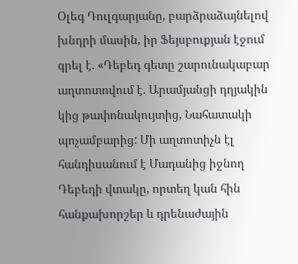Օլեգ Դուլգարյանը, բարձրաձայնելով խնդրի մասին, իր Ֆեյսբուքյան էջում գրել է. «Դեբեդ գետը շարունակաբար աղտոտովում է. Արամյանցի դղյակին կից թափոնակույտից, Նահատակի պոչամբարից: Մի աղտոտիչն էլ հանդիսանում է Մադանից իջնող Դեբեդի վտակը, որտեղ կան հին հանքախորշեր և դրենաժային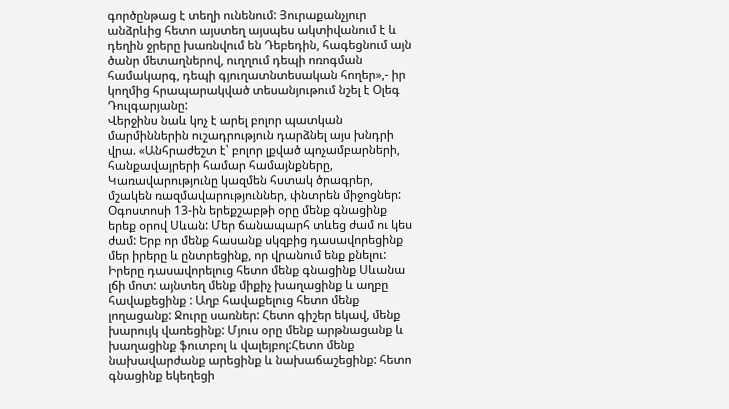գործընթաց է տեղի ունենում: Յուրաքանչյուր անձրևից հետո այստեղ այսպես ակտիվանում է և դեղին ջրերը խառնվում են Դեբեդին, հագեցնում այն ծանր մետաղներով, ուղղում դեպի ոռոգման համակարգ, դեպի գյուղատնտեսական հողեր»,- իր կողմից հրապարակված տեսանյութում նշել է Օլեգ Դուլգարյանը:
Վերջինս նաև կոչ է արել բոլոր պատկան մարմիններին ուշադրություն դարձնել այս խնդրի վրա. «Անհրաժեշտ է՝ բոլոր լքված պոչամբարների, հանքավայրերի համար համայնքները, Կառավարությունը կազմեն հստակ ծրագրեր, մշակեն ռազմավարություններ, փնտրեն միջոցներ:
Օգոստոսի 13-ին երեքշաբթի օրը մենք գնացինք երեք օրով Սևան: Մեր ճանապարհ տևեց ժամ ու կես ժամ: Երբ որ մենք հասանք սկզբից դասավորեցինք մեր իրերը և ընտրեցինք, որ վրանում ենք քնելու: Իրերը դասավորելուց հետո մենք գնացինք Սևանա լճի մոտ: այնտեղ մենք միքիչ խաղացինք և աղբը հավաքեցինք : Աղբ հավաքելուց հետո մենք լողացանք: Ջուրը սառներ: Հետո գիշեր եկավ, մենք խարույկ վառեցինք: Մյուս օրը մենք արթնացանք և խաղացինք ֆուտբոլ և վալեյբոլ:Հետո մենք նախավարժանք արեցինք և նախաճաշեցինք: հետո գնացինք եկեղեցի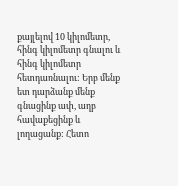քայլելով 10 կիլոմետր, հինգ կիլոմետր գնալու և հինգ կիլոմետր հետդառնալու: Երբ մենք ետ դարձանք մենք գնացինք ափ, աղբ հավաքեցինք և լողացանք: Հետո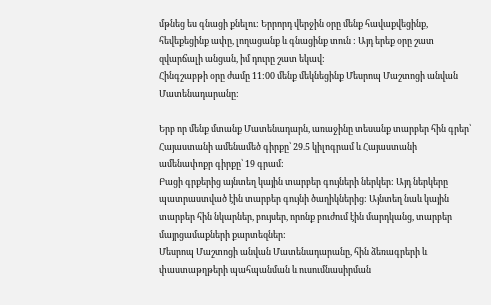մթնեց ես գնացի քնելու: Երրորդ վերջին օրը մենք հավաքվեցինք, հեվեքեցինք ափը, լողացանք և գնացինք տուն : Այդ երեք օրը շատ զվարճալի անցան, իմ դուրը շատ եկավ:
Հինգշաբթի օրը ժամը 11:00 մենք մեկնեցինք Մեսրոպ Մաշտոցի անվան Մատենադարանը:

Երբ որ մենք մտանք Մատենադարն, առաջինը տեսանք տարբեր հին գրեր՝ Հայաստանի ամենամեծ գիրքը՝ 29.5 կիլոգրամ և Հայաստանի ամենափոքր գիրքը՝ 19 գրամ:
Բացի գրքերից այնտեղ կային տարբեր գույների ներկեր: Այդ ներկերը պատրաստված էին տարբեր գույնի ծաղիկներից: Այնտեղ նաև կային տարբեր հին նկարներ, բույսեր, որոնք բուժում էին մարդկանց, տարբեր մայրցամաքների քարտեզներ:
Մեսրոպ Մաշտոցի անվան Մատենադարանը, հին ձեռագրերի և փաստաթղթերի պահպանման և ուսումնասիրման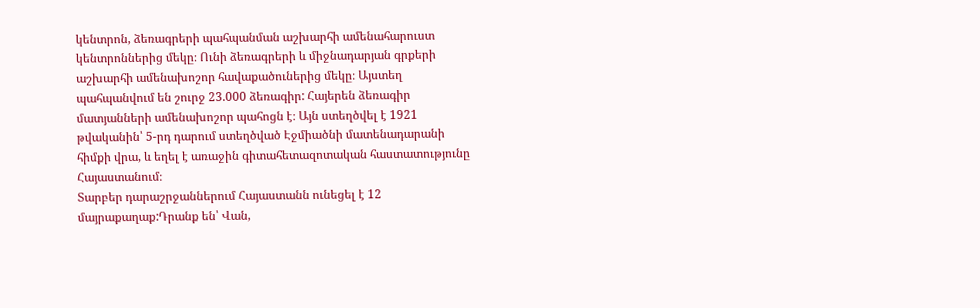կենտրոն, ձեռագրերի պահպանման աշխարհի ամենահարուստ կենտրոններից մեկը։ Ունի ձեռագրերի և միջնադարյան գրքերի աշխարհի ամենախոշոր հավաքածուներից մեկը։ Այստեղ պահպանվում են շուրջ 23.000 ձեռագիր: Հայերեն ձեռագիր մատյանների ամենախոշոր պահոցն է։ Այն ստեղծվել է 1921 թվականին՝ 5-րդ դարում ստեղծված Էջմիածնի մատենադարանի հիմքի վրա, և եղել է առաջին գիտահետազոտական հաստատությունը Հայաստանում։
Տարբեր դարաշրջաններում Հայաստանն ունեցել է 12 մայրաքաղաք:Դրանք են՝ Վան,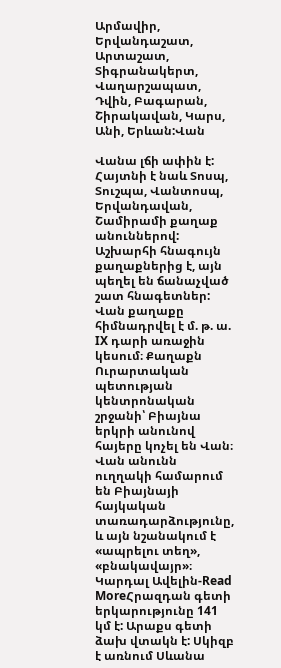Արմավիր, Երվանդաշատ, Արտաշատ, Տիգրանակերտ, Վաղարշապատ, Դվին, Բագարան, Շիրակավան, Կարս, Անի, Երևան:Վան

Վանա լճի ափին է: Հայտնի է նաև Տոսպ, Տուշպա, Վանտոսպ, Երվանդավան, Շամիրամի քաղաք անուններով: Աշխարհի հնագույն քաղաքներից է, այն պեղել են ճանաչված շատ հնագետներ:
Վան քաղաքը հիմնադրվել է մ. թ. ա. IX դարի առաջին կեսում։ Քաղաքն Ուրարտական պետության կենտրոնական շրջանի՝ Բիայնա երկրի անունով հայերը կոչել են Վան։ Վան անունն ուղղակի համարում են Բիայնայի հայկական տառադարձությունը, և այն նշանակում է «ապրելու տեղ», «բնակավայր»։
Կարդալ Ավելին-Read MoreՀրազդան գետի երկարությունը 141 կմ է: Արաքս գետի ձախ վտակն է: Սկիզբ է առնում Սևանա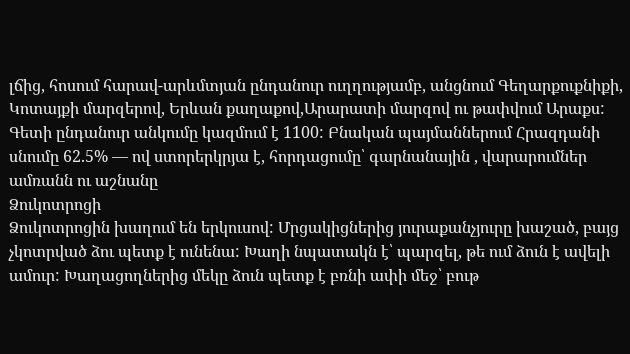լճից, հոսում հարավ-արևմտյան ընդանուր ուղղությամբ, անցնում Գեղարքուքնիքի, Կոտայքի մարզերով, Երևան քաղաքով,Արարատի մարզով ու թափվում Արաքս:
Գետի ընդանուր անկումը կազմում է 1100: Բնական պայմաններում Հրազդանի սնումը 62.5% — ով ստորերկրյա է, հորդացումը՝ գարնանային , վարարումներ ամռանն ու աշնանը
Ձուկոտրոցի
Ձուկոտրոցին խաղում են երկուսով: Մրցակիցներից յուրաքանչյուրը խաշած, բայց չկոտրված ձու պետք է ունենա: Խաղի նպատակն է՝ պարզել, թե ում ձուն է ավելի ամուր: Խաղացողներից մեկը ձուն պետք է բռնի ափի մեջ՝ բութ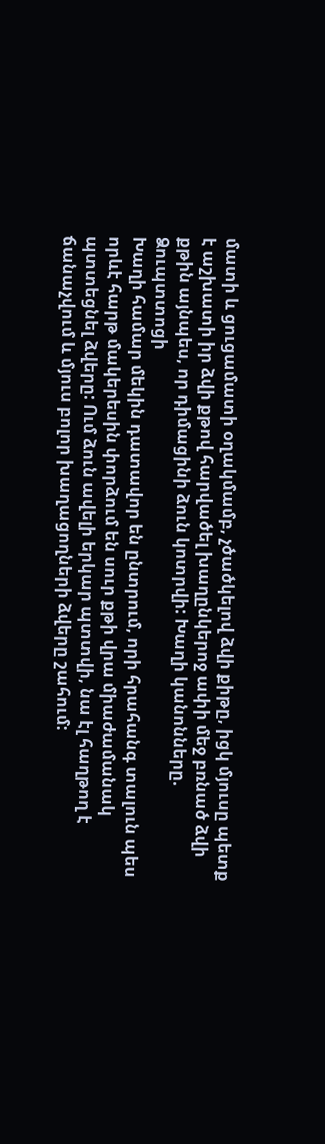մատի և ցուցամատի օղակմամբ, չծածկելով ձվի քիթը, իցկ մյուսը պետք է աշխատի իր ձվի քթով հարվածել խաղընկերոջ ափի մեջ բռնած ձվի քթին այնպես, որ դիմացինի ձուն կոտրվի: Խաղի կանոնները.
Ձուպտտոցի
Խաղի համար մեկին դատավոր են ընտրում, որի հրահանգ տալուն պես որևէ հարթ մակերեսին փորձում են սուր քթի վրա միաժամանակ պտտեցնել ձվերը: Ում ձուն ավելի երկար պտտվի, նա էլ հաղթող է ճանաչվում և մյուս բոլոր խաղացողների ձվերը շահում: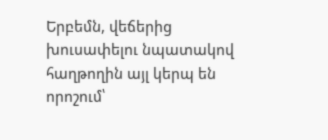Երբեմն, վեճերից խուսափելու նպատակով հաղթողին այլ կերպ են որոշում՝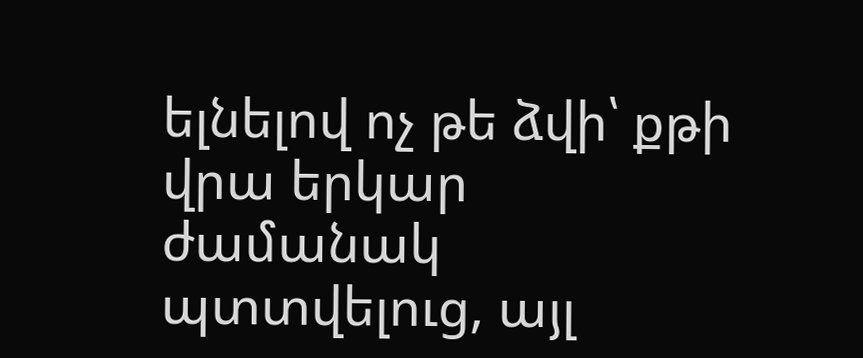ելնելով ոչ թե ձվի՝ քթի վրա երկար ժամանակ պտտվելուց, այլ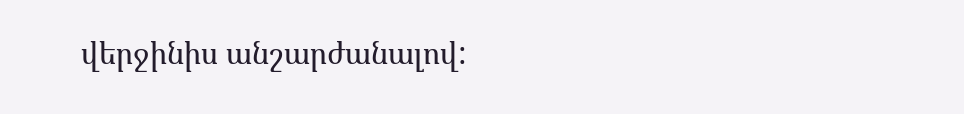վերջինիս անշարժանալով: